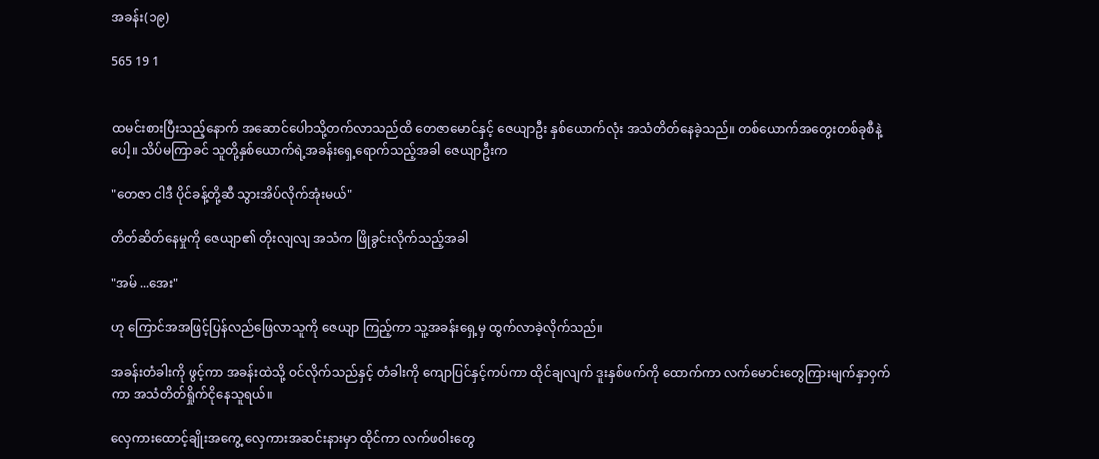အခန်း(၁၉)

565 19 1


ထမင်းစားပြီးသည့်နောက် အဆောင်ပေါာသို့တက်လာသည်ထိ တေဇာမောင်နှင့် ဇေယျာဦး နှစ်ယောက်လုံး အသံတိတ်နေခဲ့သည်။ တစ်ယောက်အတွေးတစ်ခုစီနဲ့ပေါ့။ သိပ်မကြာခင် သူတို့နှစ်ယောက်ရဲ့အခန်းရှေ့ရောက်သည့်အခါ ဇေယျာဦးက

"တေဇာ ငါဒီ ပိုင်ခန့်တို့ဆီ သွားအိပ်လိုက်အုံးမယ်"

တိတ်ဆိတ်နေမှုကို ဇေယျာ၏ တိုးလျလျ အသံက ဖြိုခွင်းလိုက်သည့်အခါ

"အမ် ...အေး"

ဟု ကြောင်အအဖြင့်ပြန်လည်ဖြေလာသူကို ဇေယျာ ကြည့်ကာ သူ့အခန်းရှေ့မှ ထွက်လာခဲ့လိုက်သည်။

အခန်းတံခါးကို ဖွင့်ကာ အခန်းထဲသို့ ဝင်လိုက်သည်နှင့် တံခါးကို ကျောပြင်နှင့်ကပ်ကာ ထိုင်ချလျက် ဒူးနှစ်ဖက်ကို ထောက်ကာ လက်မောင်းတွေကြားမျက်နှာဝှက်ကာ အသံတိတ်ရှိုက်ငိုနေသူရယ်။

လှေကားထောင့်ချိုးအကွေ့ လှေကားအဆင်းနားမှာ ထိုင်ကာ လက်ဖဝါးတွေ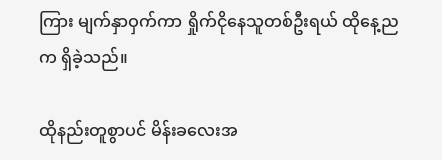ကြား မျက်နှာဝှက်ကာ ရှိုက်ငိုနေသူတစ်ဦးရယ် ထိုနေ့ညက ရှိခဲ့သည်။

ထိုနည်းတူစွာပင် မိန်းခလေးအ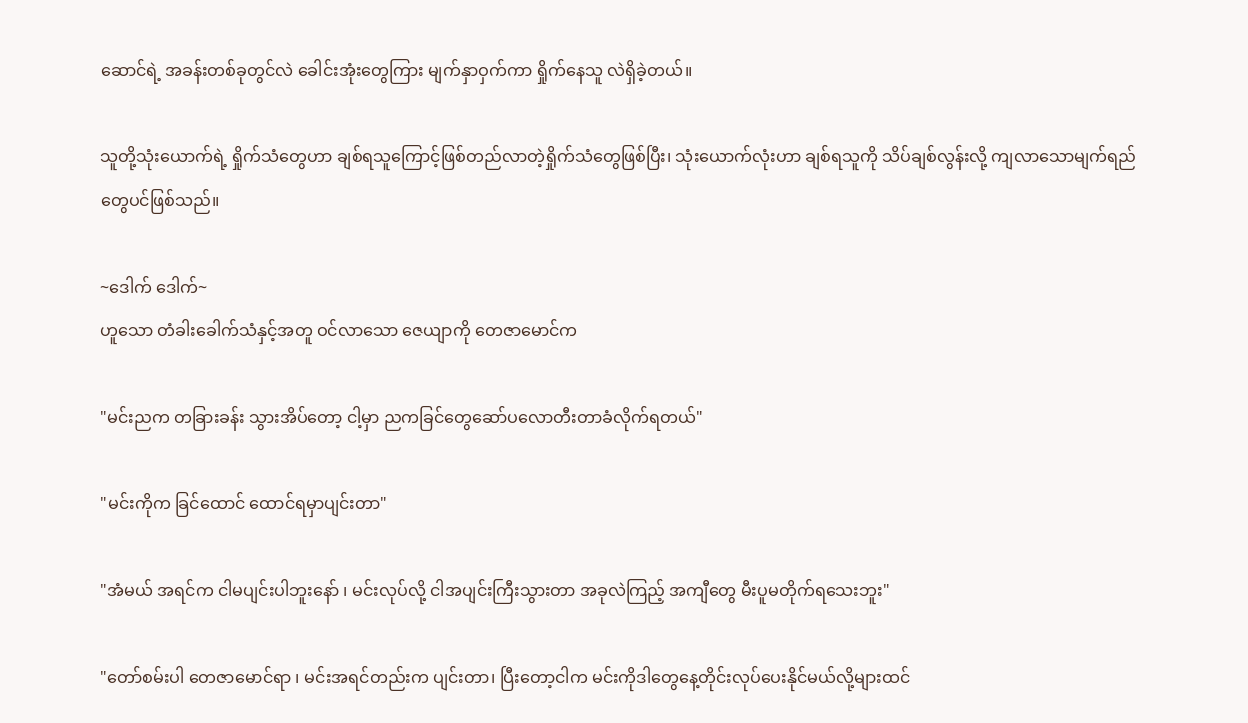ဆောင်ရဲ့ အခန်းတစ်ခုတွင်လဲ ခေါင်းအုံးတွေကြား မျက်နှာဝှက်ကာ ရှိုက်နေသူ လဲရှိခဲ့တယ်။

သူတို့သုံးယောက်ရဲ့ ရှိုက်သံတွေဟာ ချစ်ရသူကြောင့်ဖြစ်တည်လာတဲ့ရှိုက်သံတွေဖြစ်ပြီး၊ သုံးယောက်လုံးဟာ ချစ်ရသူကို သိပ်ချစ်လွန်းလို့ ကျလာသောမျက်ရည်တွေပင်ဖြစ်သည်။

~ဒေါက် ဒေါက်~
ဟူသော တံခါးခေါက်သံနှင့်အတူ ဝင်လာသော ဇေယျာကို တေဇာမောင်က

"မင်းညက တခြားခန်း သွားအိပ်တော့ ငါ့မှာ ညကခြင်တွေဆော်ပလောတီးတာခံလိုက်ရတယ်"

"မင်းကိုက ခြင်ထောင် ထောင်ရမှာပျင်းတာ"

"အံမယ် အရင်က ငါမပျင်းပါဘူးနော် ၊ မင်းလုပ်လို့ ငါအပျင်းကြီးသွားတာ အခုလဲကြည့် အကျီတွေ မီးပူမတိုက်ရသေးဘူး"

"တော်စမ်းပါ တေဇာမောင်ရာ ၊ မင်းအရင်တည်းက ပျင်းတာ၊ ပြီးတော့ငါက မင်းကိုဒါတွေနေ့တိုင်းလုပ်ပေးနိုင်မယ်လို့များထင်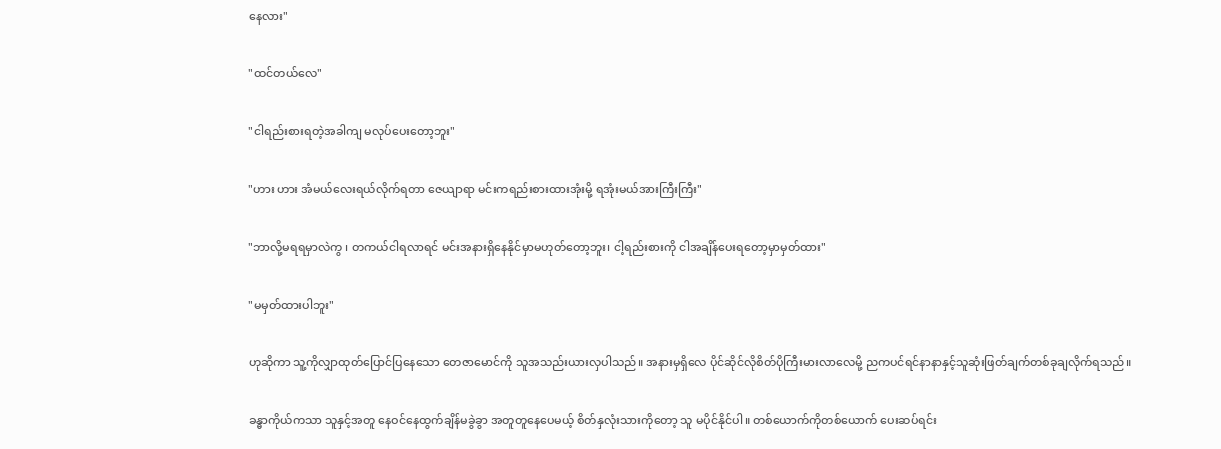နေလား"

"ထင်တယ်လေ"

"ငါရည်းစားရတဲ့အခါကျ မလုပ်ပေးတော့ဘူး"

"ဟား ဟား အံမယ်လေးရယ်လိုက်ရတာ ဇေယျာရာ မင်းကရည်းစားထားအုံးမို့ ရအုံးမယ်အားကြီးကြီး"

"ဘာလို့မရရမှာလဲကွ ၊ တကယ်ငါရလာရင် မင်းအနားရှိနေနိုင်မှာမဟုတ်တော့ဘူး၊ ငါ့ရည်းစားကို ငါအချိန်ပေးရတော့မှာမှတ်ထား"

"မမှတ်ထားပါဘူး"

ဟုဆိုကာ သူ့ကိုလျှာထုတ်ပြောင်ပြနေသော တေဇာမောင်ကို သူအသည်းယားလှပါသည်။ အနားမှရှိလေ ပိုင်ဆိုင်လိုစိတ်ပိုကြီးမား‌လာလေမို့ ညကပင်ရင်နာနာနှင့်သူဆုံးဖြတ်ချက်တစ်ခုချလိုက်ရသည်။

ခန္ဓာကိုယ်ကသာ သူနှင့်အတူ နေဝင်နေထွက်ချိန်မခွဲခွာ အတူတူနေပေမယ့် စိတ်နှလုံးသားကိုတော့ သူ မပိုင်နိုင်ပါ။ တစ်ယောက်ကိုတစ်ယောက် ပေးဆပ်ရင်း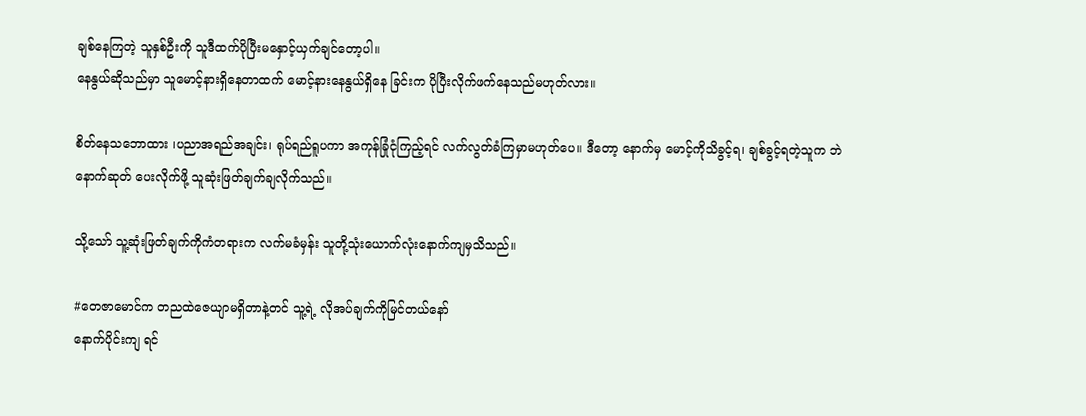ချစ်နေကြတဲ့ သူနှစ်ဦးကို သူဒီထက်ပိုပြီးမနှောင့်ယှက်ချင်တော့ပါ။
နေနွယ်ဆိုသည်မှာ သူမောင့်နားရှိနေတာထက် မောင့်နားနေနွယ်ရှိနေ ခြင်းက ပိုပြီးလိုက်ဖက်နေသည်မဟုတ်လား။

စိတ်နေသဘောထား ၊ပညာအရည်အချင်း၊ ရုပ်ရည်ရူပကာ အကုန်ခြုံငုံကြည့်ရင် လက်လွတ်ခံကြမှာမဟုတ်ပေ။ ဒီတော့ နောက်မှ မောင့်ကိုသိခွင့်ရ၊ ချစ်ခွင့်ရတဲ့သူက ဘဲ နောက်ဆုတ် ပေးလိုက်ဖို့ သူဆုံးဖြတ်ချက်ချလိုက်သည်။

သို့သော် သူ့ဆုံးဖြတ်ချက်ကိုကံတရားက လက်မခံမှန်း သူတို့သုံးယောက်လုံးနောက်ကျမှသိသည်။

#တေဇာမောင်က တညထဲဇေယျာမရှိတာနဲ့တင် သူ့ရဲ့ လိုအပ်ချက်ကိုမြင်တယ်နော်
နောက်ပိုင်းကျ ရင်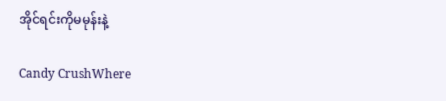အိုင်ရင်းကိုမမုန်းနဲ့

Candy CrushWhere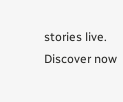stories live. Discover now